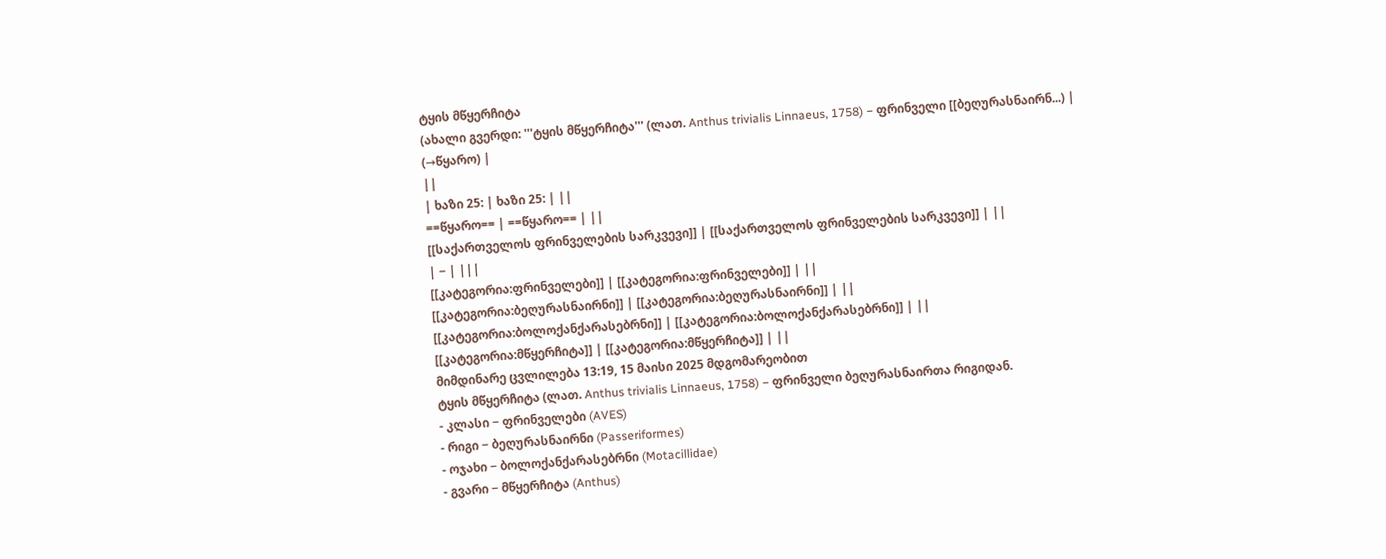ტყის მწყერჩიტა
(ახალი გვერდი: '''ტყის მწყერჩიტა''' (ლათ. Anthus trivialis Linnaeus, 1758) − ფრინველი [[ბეღურასნაირნ...) |
(→წყარო) |
||
| ხაზი 25: | ხაზი 25: | ||
==წყარო== | ==წყარო== | ||
[[საქართველოს ფრინველების სარკვევი]] | [[საქართველოს ფრინველების სარკვევი]] | ||
| − | |||
[[კატეგორია:ფრინველები]] | [[კატეგორია:ფრინველები]] | ||
[[კატეგორია:ბეღურასნაირნი]] | [[კატეგორია:ბეღურასნაირნი]] | ||
[[კატეგორია:ბოლოქანქარასებრნი]] | [[კატეგორია:ბოლოქანქარასებრნი]] | ||
[[კატეგორია:მწყერჩიტა]] | [[კატეგორია:მწყერჩიტა]] | ||
მიმდინარე ცვლილება 13:19, 15 მაისი 2025 მდგომარეობით
ტყის მწყერჩიტა (ლათ. Anthus trivialis Linnaeus, 1758) − ფრინველი ბეღურასნაირთა რიგიდან.
- კლასი − ფრინველები (AVES)
- რიგი − ბეღურასნაირნი (Passeriformes)
- ოჯახი − ბოლოქანქარასებრნი (Motacillidae)
- გვარი − მწყერჩიტა (Anthus)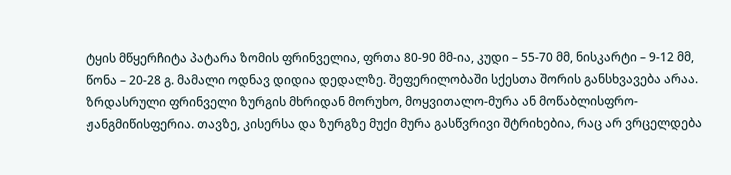ტყის მწყერჩიტა პატარა ზომის ფრინველია, ფრთა 80-90 მმ-ია, კუდი – 55-70 მმ, ნისკარტი – 9-12 მმ, წონა – 20-28 გ. მამალი ოდნავ დიდია დედალზე. შეფერილობაში სქესთა შორის განსხვავება არაა. ზრდასრული ფრინველი ზურგის მხრიდან მორუხო, მოყვითალო-მურა ან მოწაბლისფრო-ჟანგმიწისფერია. თავზე, კისერსა და ზურგზე მუქი მურა გასწვრივი შტრიხებია, რაც არ ვრცელდება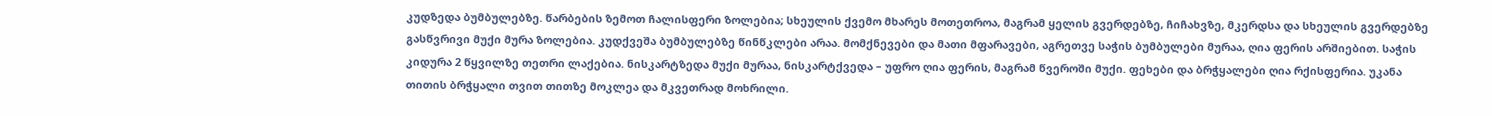კუდზედა ბუმბულებზე. წარბების ზემოთ ჩალისფერი ზოლებია; სხეულის ქვემო მხარეს მოთეთროა, მაგრამ ყელის გვერდებზე, ჩიჩახვზე, მკერდსა და სხეულის გვერდებზე გასწვრივი მუქი მურა ზოლებია. კუდქვეშა ბუმბულებზე წინწკლები არაა. მომქნევები და მათი მფარავები, აგრეთვე საჭის ბუმბულები მურაა, ღია ფერის არშიებით. საჭის კიდურა 2 წყვილზე თეთრი ლაქებია. ნისკარტზედა მუქი მურაა, ნისკარტქვედა – უფრო ღია ფერის, მაგრამ წვეროში მუქი. ფეხები და ბრჭყალები ღია რქისფერია. უკანა თითის ბრჭყალი თვით თითზე მოკლეა და მკვეთრად მოხრილი.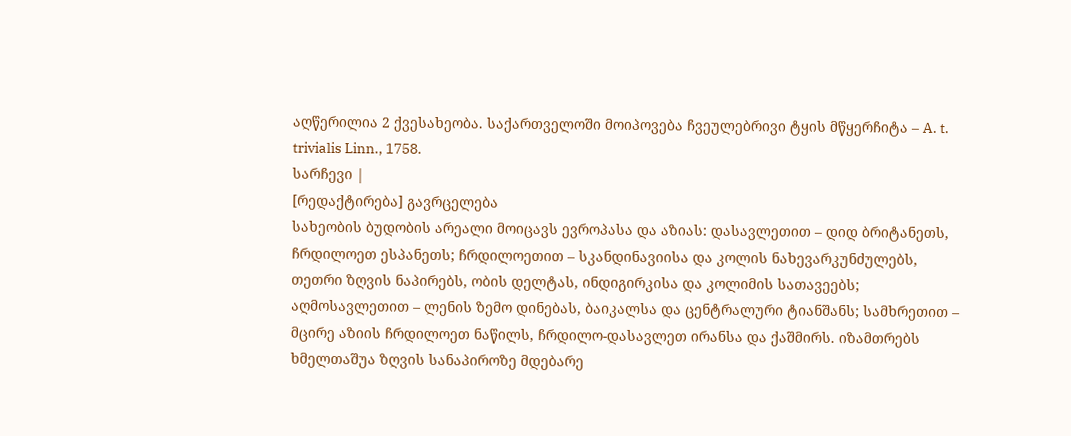აღწერილია 2 ქვესახეობა. საქართველოში მოიპოვება ჩვეულებრივი ტყის მწყერჩიტა – A. t. trivialis Linn., 1758.
სარჩევი |
[რედაქტირება] გავრცელება
სახეობის ბუდობის არეალი მოიცავს ევროპასა და აზიას: დასავლეთით – დიდ ბრიტანეთს, ჩრდილოეთ ესპანეთს; ჩრდილოეთით – სკანდინავიისა და კოლის ნახევარკუნძულებს, თეთრი ზღვის ნაპირებს, ობის დელტას, ინდიგირკისა და კოლიმის სათავეებს; აღმოსავლეთით – ლენის ზემო დინებას, ბაიკალსა და ცენტრალური ტიანშანს; სამხრეთით – მცირე აზიის ჩრდილოეთ ნაწილს, ჩრდილო-დასავლეთ ირანსა და ქაშმირს. იზამთრებს ხმელთაშუა ზღვის სანაპიროზე მდებარე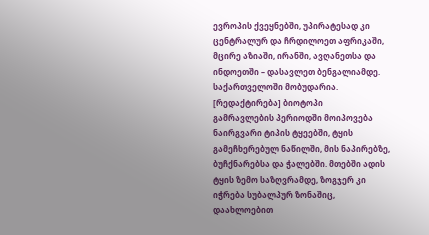ევროპის ქვეყნებში, უპირატესად კი ცენტრალურ და ჩრდილოეთ აფრიკაში, მცირე აზიაში, ირანში, ავღანეთსა და ინდოეთში – დასავლეთ ბენგალიამდე. საქართველოში მობუდარია.
[რედაქტირება] ბიოტოპი
გამრავლების პერიოდში მოიპოვება ნაირგვარი ტიპის ტყეებში, ტყის გამეჩხერებულ ნაწილში, მის ნაპირებზე, ბუჩქნარებსა და ჭალებში. მთებში ადის ტყის ზემო საზღვრამდე, ზოგჯერ კი იჭრება სუბალპურ ზონაშიც, დაახლოებით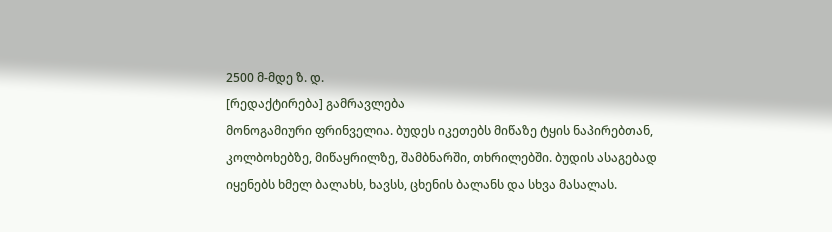2500 მ-მდე ზ. დ.
[რედაქტირება] გამრავლება
მონოგამიური ფრინველია. ბუდეს იკეთებს მიწაზე ტყის ნაპირებთან, კოლბოხებზე, მიწაყრილზე, შამბნარში, თხრილებში. ბუდის ასაგებად იყენებს ხმელ ბალახს, ხავსს, ცხენის ბალანს და სხვა მასალას.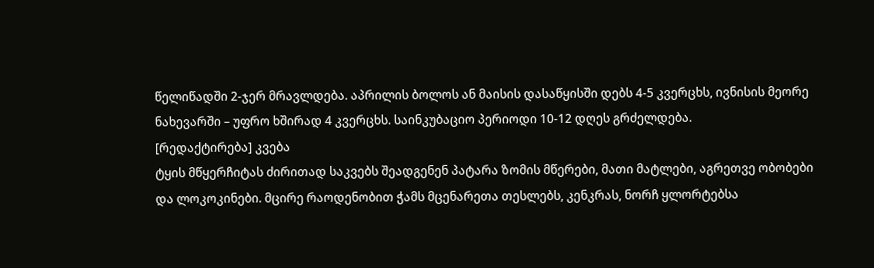წელიწადში 2-ჯერ მრავლდება. აპრილის ბოლოს ან მაისის დასაწყისში დებს 4-5 კვერცხს, ივნისის მეორე ნახევარში – უფრო ხშირად 4 კვერცხს. საინკუბაციო პერიოდი 10-12 დღეს გრძელდება.
[რედაქტირება] კვება
ტყის მწყერჩიტას ძირითად საკვებს შეადგენენ პატარა ზომის მწერები, მათი მატლები, აგრეთვე ობობები და ლოკოკინები. მცირე რაოდენობით ჭამს მცენარეთა თესლებს, კენკრას, ნორჩ ყლორტებსა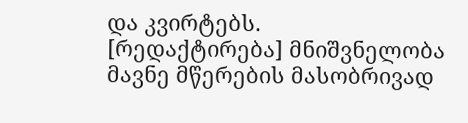და კვირტებს.
[რედაქტირება] მნიშვნელობა
მავნე მწერების მასობრივად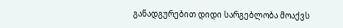განადგურებით დიდი სარგებლობა მოაქვს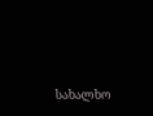სახალხო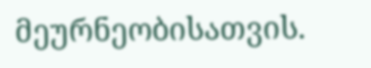მეურნეობისათვის.